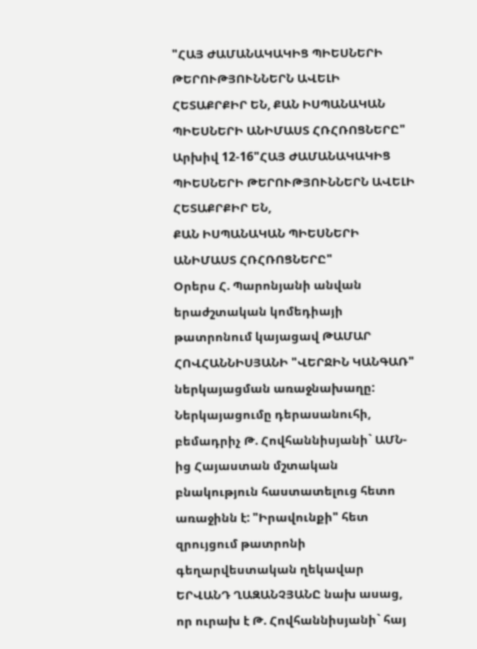"ՀԱՅ ԺԱՄԱՆԱԿԱԿԻՑ ՊԻԵՍՆԵՐԻ ԹԵՐՈՒԹՅՈՒՆՆԵՐՆ ԱՎԵԼԻ ՀԵՏԱՔՐՔԻՐ ԵՆ, ՔԱՆ ԻՍՊԱՆԱԿԱՆ ՊԻԵՍՆԵՐԻ ԱՆԻՄԱՍՏ ՀՌՀՌՈՑՆԵՐԸ"
Արխիվ 12-16"ՀԱՅ ԺԱՄԱՆԱԿԱԿԻՑ ՊԻԵՍՆԵՐԻ ԹԵՐՈՒԹՅՈՒՆՆԵՐՆ ԱՎԵԼԻ ՀԵՏԱՔՐՔԻՐ ԵՆ,
ՔԱՆ ԻՍՊԱՆԱԿԱՆ ՊԻԵՍՆԵՐԻ ԱՆԻՄԱՍՏ ՀՌՀՌՈՑՆԵՐԸ"
Օրերս Հ. Պարոնյանի անվան երաժշտական կոմեդիայի թատրոնում կայացավ ԹԱՄԱՐ ՀՈՎՀԱՆՆԻՍՅԱՆԻ "ՎԵՐՋԻՆ ԿԱՆԳԱՌ" ներկայացման առաջնախաղը: Ներկայացումը դերասանուհի, բեմադրիչ Թ. Հովհաննիսյանի` ԱՄՆ-ից Հայաստան մշտական բնակություն հաստատելուց հետո առաջինն է: "Իրավունքի" հետ զրույցում թատրոնի գեղարվեստական ղեկավար ԵՐՎԱՆԴ ՂԱԶԱՆՉՅԱՆԸ նախ ասաց, որ ուրախ է Թ. Հովհաննիսյանի` հայ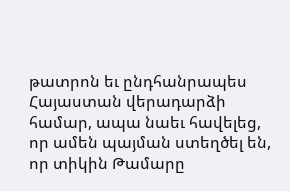թատրոն եւ ընդհանրապես Հայաստան վերադարձի համար, ապա նաեւ հավելեց, որ ամեն պայման ստեղծել են, որ տիկին Թամարը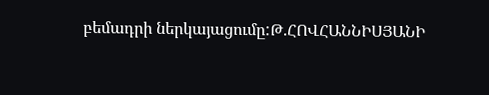բեմադրի ներկայացումը:Թ.ՀՈՎՀԱՆՆԻՍՅԱՆԻ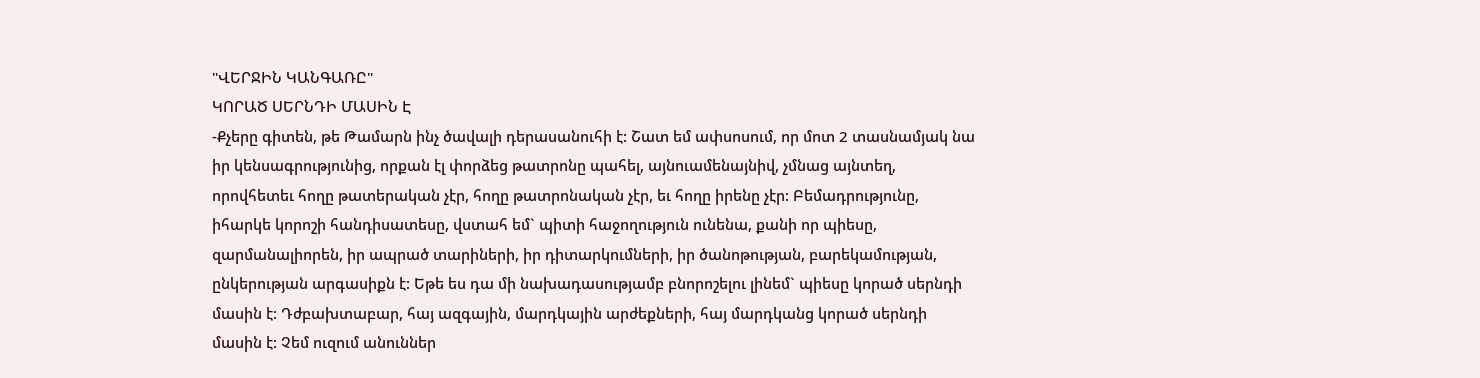"ՎԵՐՋԻՆ ԿԱՆԳԱՌԸ"
ԿՈՐԱԾ ՍԵՐՆԴԻ ՄԱՍԻՆ Է
-Քչերը գիտեն, թե Թամարն ինչ ծավալի դերասանուհի է: Շատ եմ ափսոսում, որ մոտ 2 տասնամյակ նա իր կենսագրությունից, որքան էլ փորձեց թատրոնը պահել, այնուամենայնիվ, չմնաց այնտեղ, որովհետեւ հողը թատերական չէր, հողը թատրոնական չէր, եւ հողը իրենը չէր: Բեմադրությունը, իհարկե կորոշի հանդիսատեսը, վստահ եմ` պիտի հաջողություն ունենա, քանի որ պիեսը, զարմանալիորեն, իր ապրած տարիների, իր դիտարկումների, իր ծանոթության, բարեկամության, ընկերության արգասիքն է: Եթե ես դա մի նախադասությամբ բնորոշելու լինեմ` պիեսը կորած սերնդի մասին է: Դժբախտաբար, հայ ազգային, մարդկային արժեքների, հայ մարդկանց կորած սերնդի մասին է: Չեմ ուզում անուններ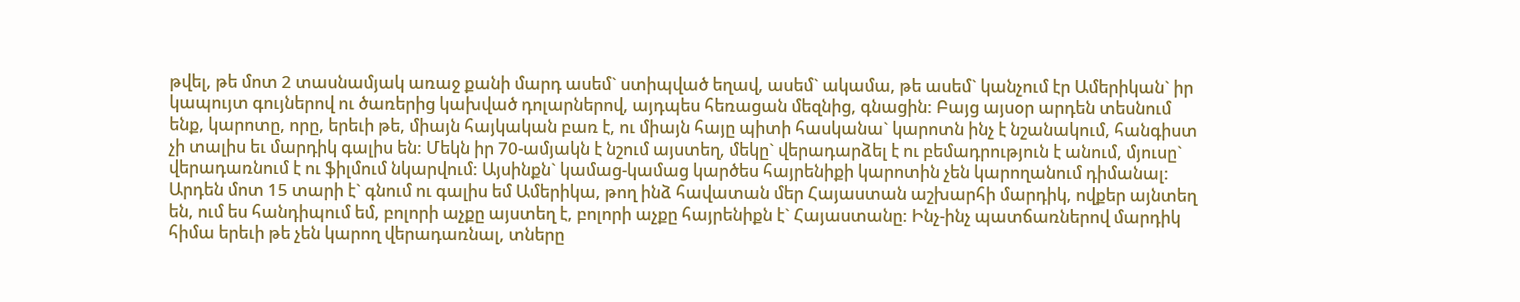թվել, թե մոտ 2 տասնամյակ առաջ քանի մարդ ասեմ` ստիպված եղավ, ասեմ` ակամա, թե ասեմ` կանչում էր Ամերիկան` իր կապույտ գույներով ու ծառերից կախված դոլարներով, այդպես հեռացան մեզնից, գնացին: Բայց այսօր արդեն տեսնում ենք, կարոտը, որը, երեւի թե, միայն հայկական բառ է, ու միայն հայը պիտի հասկանա` կարոտն ինչ է նշանակում, հանգիստ չի տալիս եւ մարդիկ գալիս են: Մեկն իր 70-ամյակն է նշում այստեղ, մեկը` վերադարձել է ու բեմադրություն է անում, մյուսը` վերադառնում է ու ֆիլմում նկարվում: Այսինքն` կամաց-կամաց կարծես հայրենիքի կարոտին չեն կարողանում դիմանալ: Արդեն մոտ 15 տարի է` գնում ու գալիս եմ Ամերիկա, թող ինձ հավատան մեր Հայաստան աշխարհի մարդիկ, ովքեր այնտեղ են, ում ես հանդիպում եմ, բոլորի աչքը այստեղ է, բոլորի աչքը հայրենիքն է` Հայաստանը: Ինչ-ինչ պատճառներով մարդիկ հիմա երեւի թե չեն կարող վերադառնալ, տները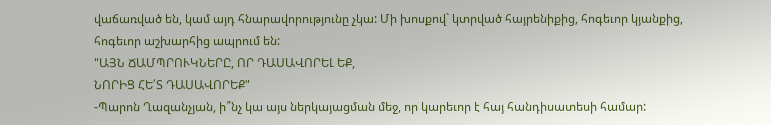վաճառված են, կամ այդ հնարավորությունը չկա: Մի խոսքով` կտրված հայրենիքից, հոգեւոր կյանքից, հոգեւոր աշխարհից ապրում են:
"ԱՅՆ ՃԱՄՊՐՈՒԿՆԵՐԸ, ՈՐ ԴԱՍԱՎՈՐԵԼ ԵՔ,
ՆՈՐԻՑ ՀԵ՛Տ ԴԱՍԱՎՈՐԵՔ"
-Պարոն Ղազանչյան, ի՞նչ կա այս ներկայացման մեջ, որ կարեւոր է հայ հանդիսատեսի համար: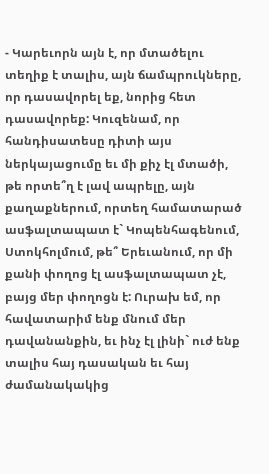- Կարեւորն այն է, որ մտածելու տեղիք է տալիս, այն ճամպրուկները, որ դասավորել եք, նորից հետ դասավորեք: Կուզենամ, որ հանդիսատեսը դիտի այս ներկայացումը եւ մի քիչ էլ մտածի, թե որտե՞ղ է լավ ապրելը, այն քաղաքներում, որտեղ համատարած ասֆալտապատ է` Կոպենհագենում, Ստոկհոլմում, թե՞ Երեւանում, որ մի քանի փողոց էլ ասֆալտապատ չէ, բայց մեր փողոցն է: Ուրախ եմ, որ հավատարիմ ենք մնում մեր դավանանքին, եւ ինչ էլ լինի` ուժ ենք տալիս հայ դասական եւ հայ ժամանակակից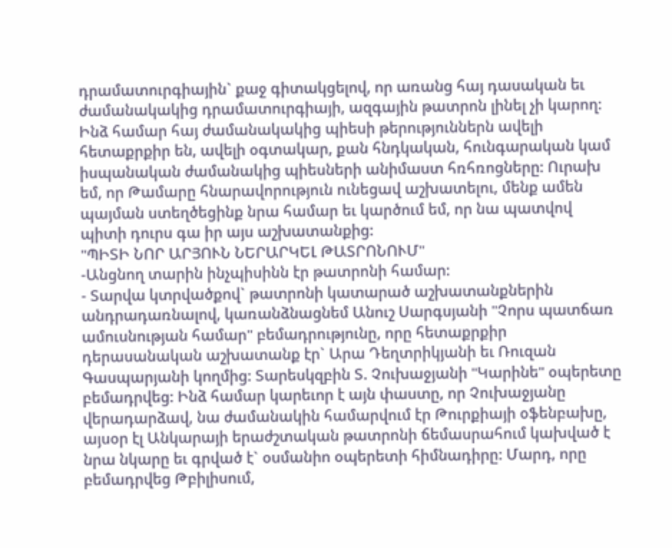դրամատուրգիային` քաջ գիտակցելով, որ առանց հայ դասական եւ ժամանակակից դրամատուրգիայի, ազգային թատրոն լինել չի կարող: Ինձ համար հայ ժամանակակից պիեսի թերություններն ավելի հետաքրքիր են, ավելի օգտակար, քան հնդկական, հունգարական կամ իսպանական ժամանակից պիեսների անիմաստ հռհռոցները: Ուրախ եմ, որ Թամարը հնարավորություն ունեցավ աշխատելու, մենք ամեն պայման ստեղծեցինք նրա համար եւ կարծում եմ, որ նա պատվով պիտի դուրս գա իր այս աշխատանքից:
"ՊԻՏԻ ՆՈՐ ԱՐՅՈՒՆ ՆԵՐԱՐԿԵԼ ԹԱՏՐՈՆՈՒՄ"
-Անցնող տարին ինչպիսինն էր թատրոնի համար:
- Տարվա կտրվածքով` թատրոնի կատարած աշխատանքներին անդրադառնալով, կառանձնացնեմ Անուշ Սարգսյանի "Չորս պատճառ ամուսնության համար" բեմադրությունը, որը հետաքրքիր դերասանական աշխատանք էր` Արա Դեղտրիկյանի եւ Ռուզան Գասպարյանի կողմից: Տարեսկզբին Տ. Չուխաջյանի "Կարինե" օպերետը բեմադրվեց: Ինձ համար կարեւոր է այն փաստը, որ Չուխաջյանը վերադարձավ, նա ժամանակին համարվում էր Թուրքիայի օֆենբախը, այսօր էլ Անկարայի երաժշտական թատրոնի ճեմասրահում կախված է նրա նկարը եւ գրված է` օսմանիո օպերետի հիմնադիրը: Մարդ, որը բեմադրվեց Թբիլիսում,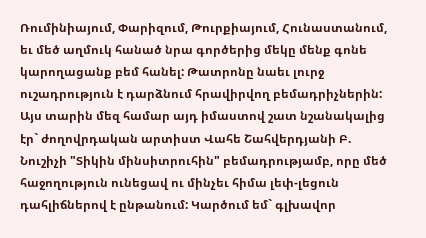Ռումինիայում, Փարիզում, Թուրքիայում, Հունաստանում, եւ մեծ աղմուկ հանած նրա գործերից մեկը մենք գոնե կարողացանք բեմ հանել: Թատրոնը նաեւ լուրջ ուշադրություն է դարձնում հրավիրվող բեմադրիչներին: Այս տարին մեզ համար այդ իմաստով շատ նշանակալից էր` ժողովրդական արտիստ Վահե Շահվերդյանի Բ. Նուշիչի "Տիկին մինսիտրուհին" բեմադրությամբ, որը մեծ հաջողություն ունեցավ ու մինչեւ հիմա լեփ-լեցուն դահլիճներով է ընթանում: Կարծում եմ` գլխավոր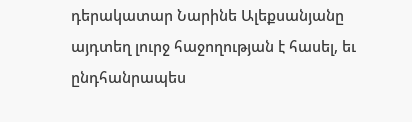դերակատար Նարինե Ալեքսանյանը այդտեղ լուրջ հաջողության է հասել, եւ ընդհանրապես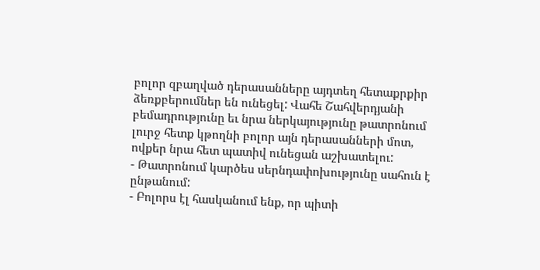բոլոր զբաղված դերասանները այդտեղ հետաքրքիր ձեռքբերումներ են ունեցել: Վահե Շահվերդյանի բեմադրությունը եւ նրա ներկայությունը թատրոնում լուրջ հետք կթողնի բոլոր այն դերասանների մոտ, ովքեր նրա հետ պատիվ ունեցան աշխատելու:
- Թատրոնում կարծես սերնդափոխությունը սահուն է ընթանում:
- Բոլորս էլ հասկանում ենք, որ պիտի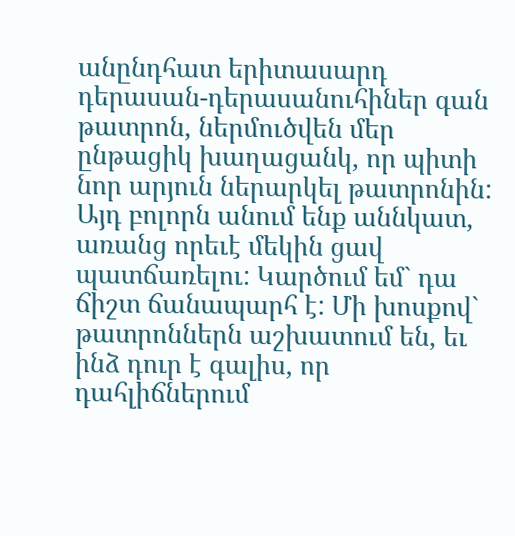անընդհատ երիտասարդ դերասան-դերասանուհիներ գան թատրոն, ներմուծվեն մեր ընթացիկ խաղացանկ, որ պիտի նոր արյուն ներարկել թատրոնին: Այդ բոլորն անում ենք աննկատ, առանց որեւէ մեկին ցավ պատճառելու: Կարծում եմ` դա ճիշտ ճանապարհ է: Մի խոսքով` թատրոններն աշխատում են, եւ ինձ դուր է գալիս, որ դահլիճներում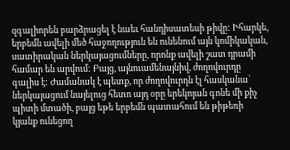զգալիորեն բարձրացել է նաեւ հանդիսատեսի թիվը: Իհարկե, երբեմն ավելի մեծ հաջողություն են ունենում այն կոմիկական, սատիրական ներկայացումները, որոնք ավելի շատ դրամի համար են արվում: Բայց, այնուամենայնիվ, ժողովուրդը գալիս է: Ժամանակ է պետք, որ ժողովուրդն էլ հասկանա` ներկայացում նայելուց հետո այդ օրը երեկոյան գոնե մի քիչ պիտի մտածի, բայց եթե երբեմն պատահում են թիթեռի կյանք ունեցող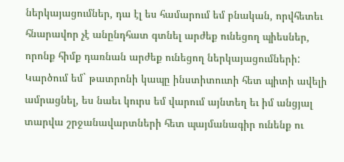ներկայացումներ, դա էլ ես համարում եմ բնական, որվհետեւ հնարավոր չէ անընդհատ գտնել արժեք ունեցող պիեսներ, որոնք հիմք դառնան արժեք ունեցող ներկայացումների: Կարծում եմ` թատրոնի կապը ինստիտուտի հետ պիտի ավելի ամրացնել, ես նաեւ կուրս եմ վարում այնտեղ եւ իմ անցյալ տարվա շրջանավարտների հետ պայմանագիր ունենք ու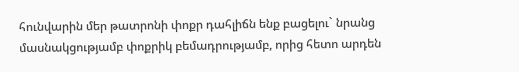հունվարին մեր թատրոնի փոքր դահլիճն ենք բացելու` նրանց մասնակցությամբ փոքրիկ բեմադրությամբ, որից հետո արդեն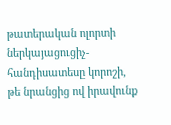թատերական ոլորտի ներկայացուցիչ-հանդիսատեսը կորոշի, թե նրանցից ով իրավունք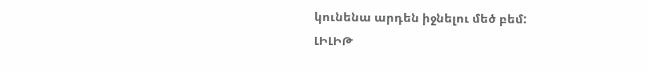կունենա արդեն իջնելու մեծ բեմ:
ԼԻԼԻԹ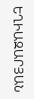ԵՂԻԱԶԱՐՅԱՆ